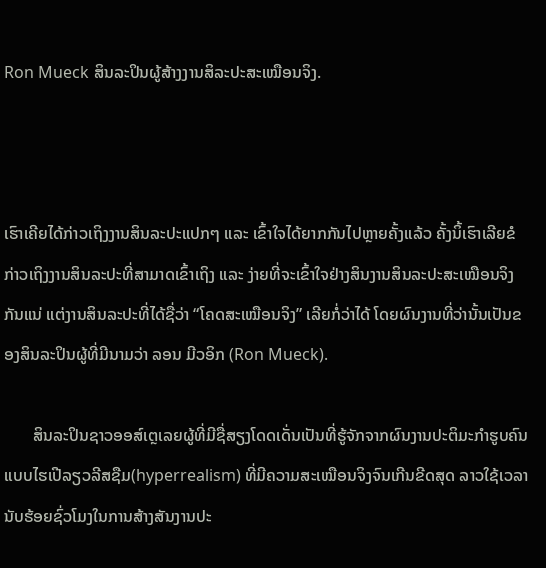Ron Mueck ສິນລະປິນຜູ້ສ້າງງານສິລະປະສະເໝືອນຈິງ.



ເຮົາເຄີຍໄດ້ກ່າວເຖິງງານສິນລະປະແປກໆ ແລະ ເຂົ້າໃຈໄດ້ຍາກກັນໄປຫຼາຍຄັ້ງແລ້ວ ຄັ້ງນິ້ເຮົາເລີຍຂໍກ່າວເຖິງງານສິນລະປະທີ່ສາມາດເຂົ້າເຖິງ ແລະ ງ່າຍທີ່ຈະເຂົ້າໃຈຢ່າງສິນງານສິນລະປະສະເໝືອນຈິງກັນແນ່ ແຕ່ງານສິນລະປະທີ່ໄດ້ຊື່ວ່າ “ໂຄດສະເໝືອນຈິງ” ເລີຍກໍ່ວ່າໄດ້ ໂດຍຜົນງານທີ່ວ່ານັ້ນເປັນຂອງສິນລະປິນຜູ້ທີ່ມີນາມວ່າ ລອນ ມີວອິກ (Ron Mueck).

       ສິນລະປິນຊາວອອສ໌ເຕຼເລຍຜູ້ທີ່ມີຊື່ສຽງໂດດເດັ່ນເປັນທີ່ຮູ້ຈັກຈາກຜົນງານປະຕິມະກຳຮູບຄົນແບບໄຮເປີລຽວລີສຊືມ(hyperrealism) ທີ່ມີຄວາມສະເໝືອນຈິງຈົນເກີນຂີດສຸດ ລາວໃຊ້ເວລານັບຮ້ອຍຊົ່ວໂມງໃນການສ້າງສັນງານປະ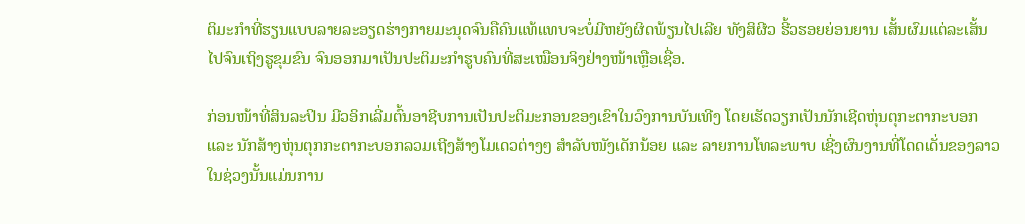ຕິມະກຳທີ່ຮຽນແບບລາຍລະອຽດຮ່າງກາຍມະນຸດຈົນຄືຄົນແທ້ແທບຈະບໍ່ມີຫຍັງຜິດພ້ຽນໄປເລີຍ ທັງສິຜີວ ຮີ້ວຮອຍຍ່ອນຍານ ເສັ້ນຜົມແຕ່ລະເສັ້ນ ໄປຈົນເຖິງຮູຂຸມຂົນ ຈົນອອກມາເປັນປະຕິມະກຳຮູບຄົນທີ່ສະເໝືອນຈິງຢ່າງໜ້າເຫຼືອເຊື່ອ.

ກ່ອນໜ້າທີ່ສິນລະປິນ ມີວອິກເລີ່ມຕົ້ນອາຊີບການເປັນປະຕິມະກອນຂອງເຂົາໃນວົງການບັນເທີງ ໂດຍເຮັດວຽກເປັນນັກເຊີດຫຸ່ນຕຸກະຕາກະບອກ ແລະ ນັກສ້າງຫຸ່ນຕຸກກະຕາກະບອກລວມເຖີງສ້າງໂມເດວຕ່າງໆ ສຳລັບໜັງເດັກນ້ອຍ ແລະ ລາຍການໂທລະພາບ ເຊີ່ງຜົນງານທີ່ໂດດເດັ່ນຂອງລາວໃນຊ່ວງນັ້ນແມ່ນການ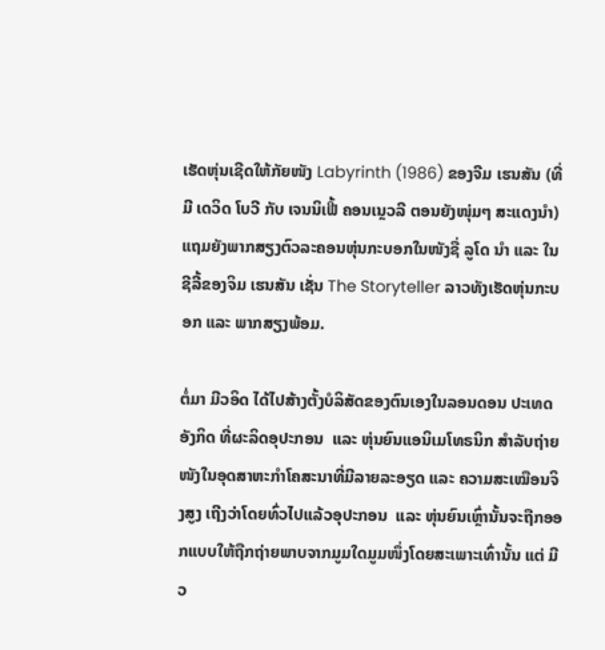ເຮັດຫຸ່ນເຊີດໃຫ້ກັຍໜັງ Labyrinth (1986) ຂອງຈີມ ເຮນສັນ (ທີ່ມີ ເດວິດ ໂບວີ ກັບ ເຈນນິເຟີ້ ຄອນເນຼວລີ ຕອນຍັງໜຸ່ມໆ ສະແດງນຳ) ແຖມຍັງພາກສຽງຕົວລະຄອນຫຸ່ນກະບອກໃນໜັງຊື່ ລູໂດ ນຳ ແລະ ໃນຊີລີ້ຂອງຈິມ ເຮນສັນ ເຊັ່ນ The Storyteller ລາວທັງເຮັດຫຸ່ນກະບອກ ແລະ ພາກສຽງພ້ອມ.

ຕໍ່ມາ ມີວອິດ ໄດ້ໄປສ້າງຕັ້ງບໍລິສັດຂອງຕົນເອງໃນລອນດອນ ປະເທດອັງກິດ ທີ່ຜະລິດອຸປະກອນ  ແລະ ຫຸ່ນຍົນແອນິເມໂທຣນິກ ສຳລັບຖ່າຍໜັງໃນອຸດສາຫະກຳໂຄສະນາທີ່ມີລາຍລະອຽດ ແລະ ຄວາມສະເໝືອນຈິງສູງ ເຖີງວ່າໂດຍທົ່ວໄປແລ້ວອຸປະກອນ  ແລະ ຫຸ່ນຍົນເຫຼົ່ານັ້ນຈະຖືກອອກແບບໃຫ້ຖືກຖ່າຍພາບຈາກມູມໃດມູມໜຶ່ງໂດຍສະເພາະເທົ່ານັ້ນ ແຕ່ ມີວ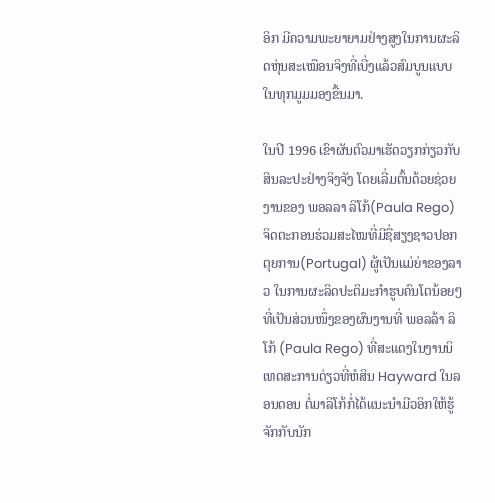ອິກ ມີຄວາມພະຍາຍາມຢ່າງສູງໃນການຜະລິດຫຸ່ນສະເໝືອນຈິງທີ່ເບີ່ງແລ້ວສົມບູນແບບໃນທຸກມູມມອງຂື້ນມາ.

ໃນປີ 1996 ເຂົາຜັນຕົວມາເຮັດວຽກກ່ຽວກັບສິນລະປະຢ່າງຈິງຈັງ ໂດຍເລີ່ມຕົ້ນດ້ວຍຊ່ວຍງານຂອງ ພອລລາ ລິໂກ້(Paula Rego) ຈິດຕະກອນຮ່ວມສະໄໝທີ່ມີຊື່ສຽງຊາວປອກຕຸຍການ(Portugal) ຜູ້ເປັນແມ່ຍ່າຂອງລາວ ໃນການຜະລິດປະຕິມະກຳຮູບຄົນໂຕນ້ອຍໆ ທີ່ເປັນສ່ວນໜຶ່ງຂອງຜົນງານທີ່ ພອລລ້າ ລິໂກ້ (Paula Rego) ທີ່ສະແດງໃນງານນິເທດສະການດ່ຽວທີ່ຫໍສິນ Hayward ໃນລອນດອນ ຕໍ່ມາລິໂກ້ກໍ່ໄດ້ແນະນຳມີວອິກໃຫ້ຮູ້ຈັກກັບນັກ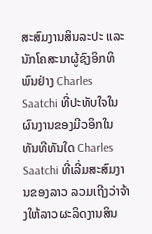ສະສົມງານສິນລະປະ ແລະ ນັກໂຄສະນາຜູ້ຊົງອິກທິພົນຢ່າງ Charles Saatchi ທີ່ປະທັບໃຈໃນຜົນງານຂອງມີວອິກໃນທັນທີທັນໃດ Charles Saatchi ທີ່ເລີ່ມສະສົມງານຂອງລາວ ລວມເຖີງວ່າຈ້າງໃຫ້ລາວຜະລິດງານສິນ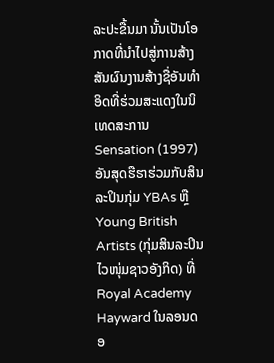ລະປະຂື້ນມາ ນັ້ນເປັນໂອກາດທີ່ນຳໄປສູ່ການສ້າງສັນຜົນງານສ້າງຊື່ອັນທຳອິດທີ່ຮ່ວມສະແດງໃນນິເທດສະການ Sensation (1997) ອັນສຸດຮືຮາຮ່ວມກັບສິນລະປິນກຸ່ມ YBAs ຫຼື Young British Artists (ກຸ່ມສິນລະປິນໄວໜຸ່ມຊາວອັງກິດ) ທີ່ Royal Academy Hayward ໃນລອນດອ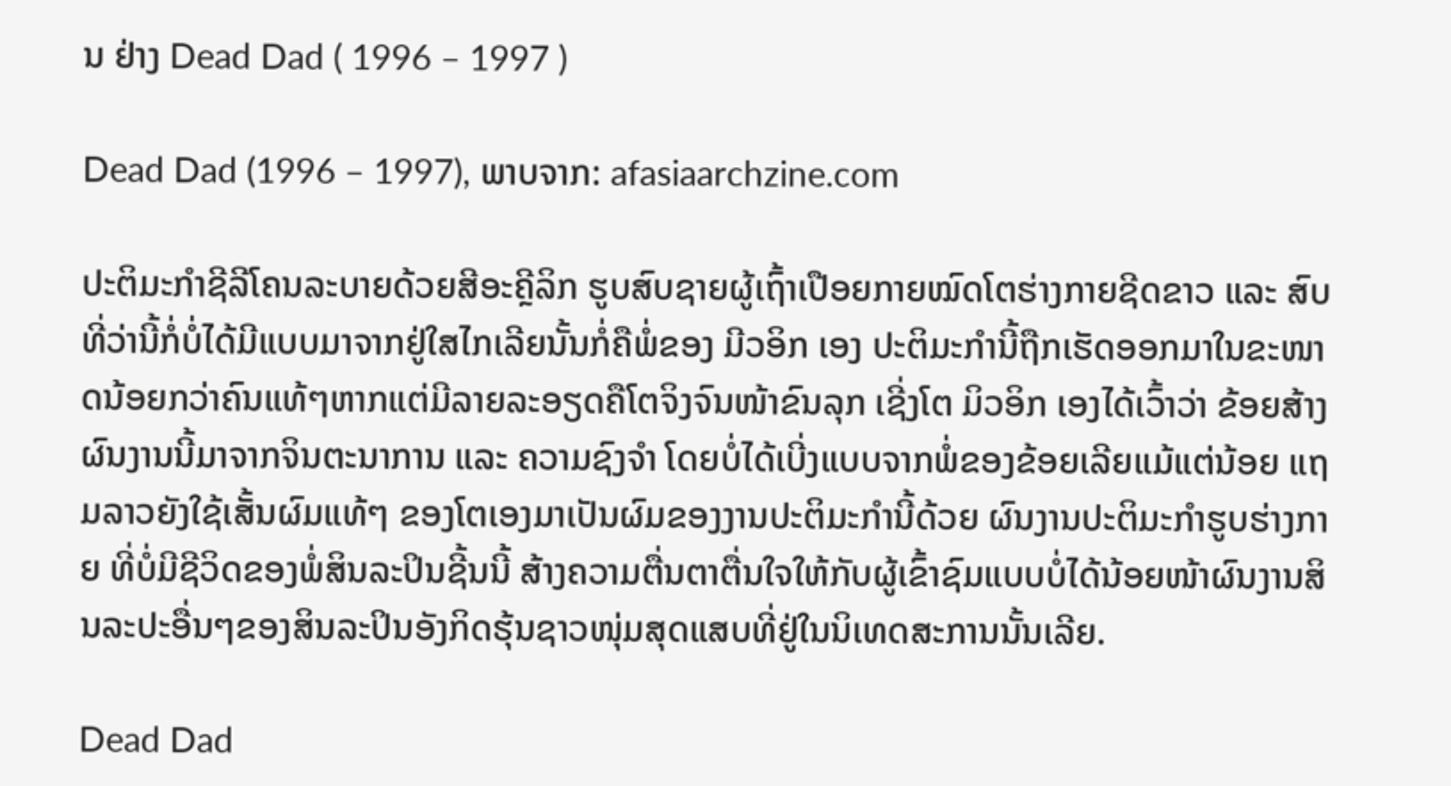ນ ຢ່າງ Dead Dad ( 1996 – 1997 )

Dead Dad (1996 – 1997), ພາບຈາກ: afasiaarchzine.com

ປະຕິມະກຳຊີລີໂຄນລະບາຍດ້ວຍສີອະຄຼີລິກ ຮູບສົບຊາຍຜູ້ເຖົ້າເປືອຍກາຍໝົດໂຕຮ່າງກາຍຊີດຂາວ ແລະ ສົບທີ່ວ່ານີ້ກໍ່ບໍ່ໄດ້ມີແບບມາຈາກຢູ່ໃສໄກເລີຍນັ້ນກໍ່ຄືພໍ່ຂອງ ມີວອິກ ເອງ ປະຕິມະກຳນີ້ຖືກເຮັດອອກມາໃນຂະໜາດນ້ອຍກວ່າຄົນແທ້ໆຫາກແຕ່ມີລາຍລະອຽດຄືໂຕຈິງຈົນໜ້າຂົນລຸກ ເຊີ່ງໂຕ ມິວອິກ ເອງໄດ້ເວົ້າວ່າ ຂ້ອຍສ້າງຜົນງານນີ້ມາຈາກຈິນຕະນາການ ແລະ ຄວາມຊົງຈຳ ໂດຍບໍ່ໄດ້ເບີ່ງແບບຈາກພໍ່ຂອງຂ້ອຍເລີຍແມ້ແຕ່ນ້ອຍ ແຖມລາວຍັງໃຊ້ເສັ້ນຜົມແທ້ໆ ຂອງໂຕເອງມາເປັນຜົມຂອງງານປະຕິມະກຳນີ້ດ້ວຍ ຜົນງານປະຕິມະກຳຮູບຮ່າງກາຍ ທີ່ບໍ່ມີຊີວິດຂອງພໍ່ສິນລະປິນຊີ້ນນີ້ ສ້າງຄວາມຕື່ນຕາຕື່ນໃຈໃຫ້ກັບຜູ້ເຂົ້າຊົມແບບບໍ່ໄດ້ນ້ອຍໜ້າຜົນງານສິນລະປະອື່ນໆຂອງສິນລະປິນອັງກິດຮຸ້ນຊາວໜຸ່ມສຸດແສບທີ່ຢູ່ໃນນິເທດສະການນັ້ນເລີຍ.

Dead Dad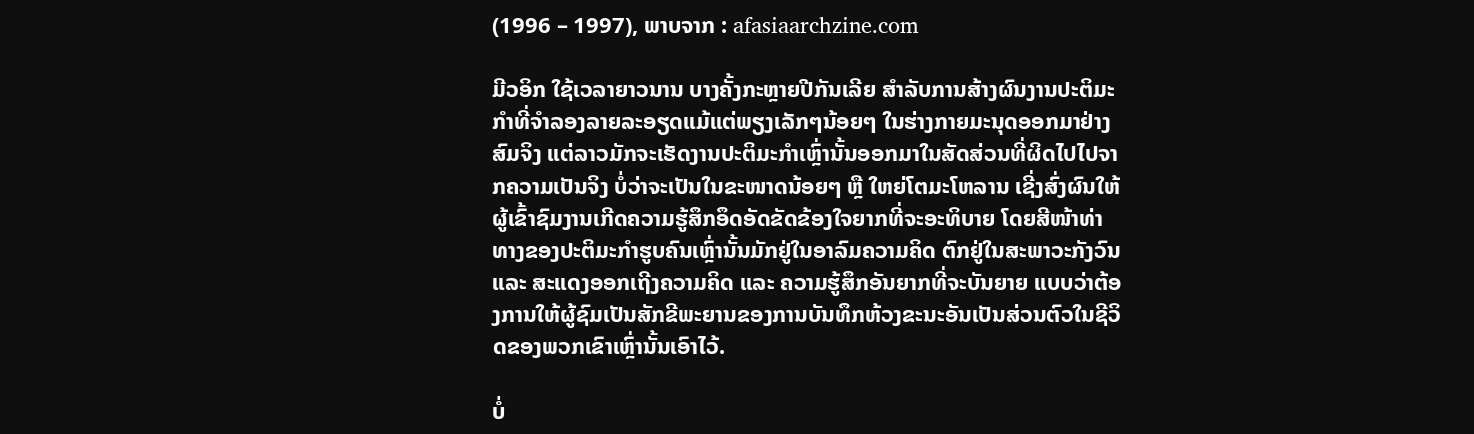(1996 – 1997), ພາບຈາກ : afasiaarchzine.com

ມີວອິກ ໃຊ້ເວລາຍາວນານ ບາງຄັ້ງກະຫຼາຍປີກັນເລີຍ ສຳລັບການສ້າງຜົນງານປະຕິມະກຳທີ່ຈຳລອງລາຍລະອຽດແມ້ແຕ່ພຽງເລັກໆນ້ອຍໆ ໃນຮ່າງກາຍມະນຸດອອກມາຢ່າງສົມຈິງ ແຕ່ລາວມັກຈະເຮັດງານປະຕິມະກຳເຫຼົ່ານັ້ນອອກມາໃນສັດສ່ວນທີ່ຜິດໄປໄປຈາກຄວາມເປັນຈິງ ບໍ່ວ່າຈະເປັນໃນຂະໜາດນ້ອຍໆ ຫຼື ໃຫຍ່ໂຕມະໂຫລານ ເຊີ່ງສົ່ງຜົນໃຫ້ຜູ້ເຂົ້າຊົມງານເກີດຄວາມຮູ້ສຶກອຶດອັດຂັດຂ້ອງໃຈຍາກທີ່ຈະອະທິບາຍ ໂດຍສີໜ້າທ່າທາງຂອງປະຕິມະກຳຮູບຄົນເຫຼົ່ານັ້ນມັກຢູ່ໃນອາລົມຄວາມຄິດ ຕົກຢູ່ໃນສະພາວະກັງວົນ ແລະ ສະແດງອອກເຖີງຄວາມຄິດ ແລະ ຄວາມຮູ້ສຶກອັນຍາກທີ່ຈະບັນຍາຍ ແບບວ່າຕ້ອງການໃຫ້ຜູ້ຊົມເປັນສັກຂີພະຍານຂອງການບັນທຶກຫ້ວງຂະນະອັນເປັນສ່ວນຕົວໃນຊີວິດຂອງພວກເຂົາເຫຼົ່ານັ້ນເອົາໄວ້.

ບໍ່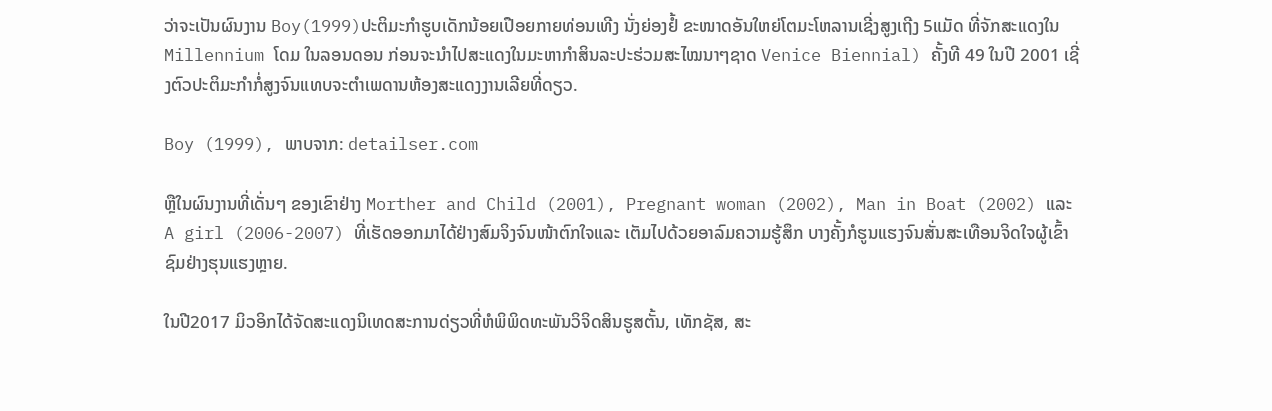ວ່າຈະເປັນຜົນງານ Boy(1999)ປະຕິມະກຳຮູບເດັກນ້ອຍເປືອຍກາຍທ່ອນເທີງ ນັ່ງຍ່ອງຢໍ້ ຂະໜາດອັນໃຫຍ່ໂຕມະໂຫລານເຊີ່ງສູງເຖີງ 5ແມັດ ທີ່ຈັກສະແດງໃນ Millennium ໂດມ ໃນລອນດອນ ກ່ອນຈະນຳໄປສະແດງໃນມະຫາກຳສິນລະປະຮ່ວມສະໄໝນາໆຊາດ Venice Biennial) ຄັ້ງທີ 49 ໃນປີ 2001 ເຊີ່ງຕົວປະຕິມະກຳກໍ່ສູງຈົນແທບຈະຕຳເພດານຫ້ອງສະແດງງານເລີຍທີ່ດຽວ.

Boy (1999), ພາບຈາກ: detailser.com

ຫຼືໃນຜົນງານທີ່ເດັ່ນໆ ຂອງເຂົາຢ່າງ Morther and Child (2001), Pregnant woman (2002), Man in Boat (2002) ແລະ A girl (2006-2007) ທີ່ເຮັດອອກມາໄດ້ຢ່າງສົມຈິງຈົນໜ້າຕົກໃຈແລະ ເຕັມໄປດ້ວຍອາລົມຄວາມຮູ້ສຶກ ບາງຄັ້ງກໍຮູນແຮງຈົນສັ່ນສະເທືອນຈິດໃຈຜູ້ເຂົ້າຊົມຢ່າງຮຸນແຮງຫຼາຍ.

ໃນປີ2017 ມິວອິກໄດ້ຈັດສະແດງນິເທດສະການດ່ຽວທີ່ຫໍພິພິດທະພັນວິຈິດສິນຮູສຕັ້ນ, ເທັກຊັສ, ສະ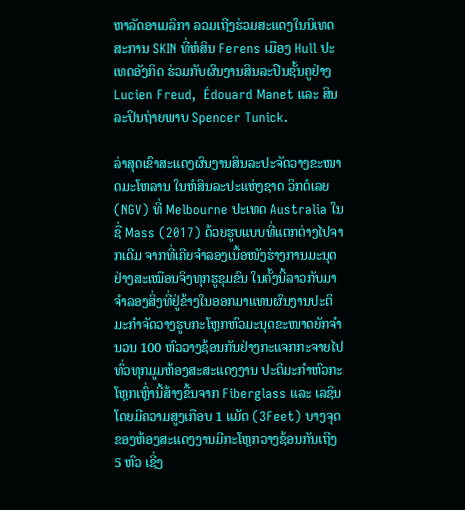ຫາລັດອາເມລິກາ ລວມເຖີງຮ່ວມສະແດງໃນນິເທດສະການ SKIN ທີ່ຫໍສິນ Ferens ເມືອງ Hull ປະເທດອັງກິດ ຮ່ວມກັບຜົນງານສິນລະປິນຊັ້ນຄູຢ່າງ Lucien Freud,  Édouard Manet ແລະ ສິນລະປິນຖ່າຍພາບ Spencer Tunick.

ລ່າສຸດເຂົາສະແດງຜົນງານສິນລະປະຈັດວາງຂະໜາດມະໂຫລານ ໃນຫໍສິນລະປະແຫ່ງຊາດ ວິກຕໍເລຍ(NGV) ທີ່ Melbourne ປະເທດ Australia ໃນຊື່ Mass (2017) ດ້ວຍຮູບແບບທີ່ແຕກຕ່າງໄປຈາກເດີມ ຈາກທີ່ເຄີຍຈຳລອງເນື້ອໜັງຮ່າງການມະນຸດຢ່າງສະເໝືອນຈິງທຸກຮູຂຸມຂົນ ໃນຄັ້ງນີ້ລາວກັບມາຈຳລອງສິ່ງທີ່ຢູ່ຂ້າງໃນອອກມາແທນຜົນງານປະຕິມະກຳຈັດວາງຮູບກະໂຫຼກຫົວມະນຸດຂະໜາດຍັກຈຳນວນ 100 ຫົວວາງຊ້ອນກັນຢ່າງກະແຈກກະຈາຍໄປທົ່ວທຸກມູມຫ້ອງສະສະແດງງານ ປະຕິມະກຳຫົວກະໂຫຼກເຫຼົ່ານີ້ສ້າງຂື້ນຈາກ Fiberglass ແລະ ເລຊິນ ໂດຍມີຄວາມສູງເກືອບ 1 ແມັດ (3Feet) ບາງຈຸດຂອງຫ້ອງສະແດງງານມີກະໂຫຼກວາງຊ້ອນກັນເຖີງ 5 ຫົວ ເຊີ່ງ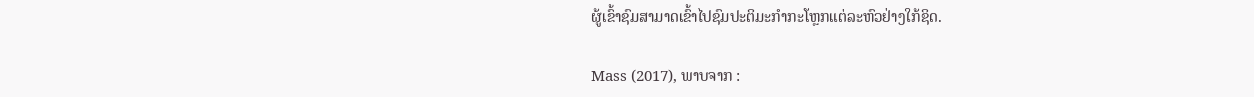ຜູ້ເຂົ້າຊົມສາມາດເຂົ້າໄປຊົມປະຕິມະກຳກະໂຫຼກແຕ່ລະຫົວຢ່າງໃກ້ຊິດ.

Mass (2017), ພາບຈາກ :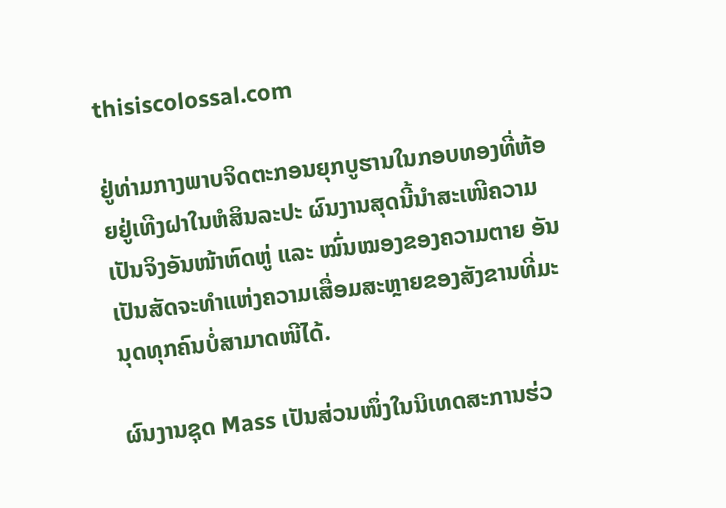thisiscolossal.com

ຢູ່ທ່າມກາງພາບຈິດຕະກອນຍຸກບູຮານໃນກອບທອງທີ່ຫ້ອຍຢູ່ເທີງຝາໃນຫໍສິນລະປະ ຜົນງານສຸດນີ້ນຳສະເໜີຄວາມເປັນຈິງອັນໜ້າຫົດຫູ່ ແລະ ໝົ່ນໝອງຂອງຄວາມຕາຍ ອັນເປັນສັດຈະທຳແຫ່ງຄວາມເສື່ອມສະຫຼາຍຂອງສັງຂານທີ່ມະນຸດທຸກຄົນບໍ່ສາມາດໜີໄດ້.

ຜົນງານຊຸດ Mass ເປັນສ່ວນໜຶ່ງໃນນິເທດສະການຮ່ວ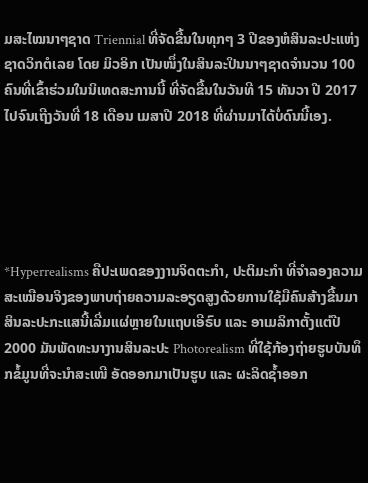ມສະໄໝນາໆຊາດ Triennial ທີ່ຈັດຂື້ນໃນທຸກໆ 3 ປີຂອງຫໍສິນລະປະແຫ່ງຊາດວິກຕໍເລຍ ໂດຍ ມິວອິກ ເປັນໜຶ່ງໃນສິນລະປິນນາໆຊາດຈຳນວນ 100 ຄົນທີ່ເຂົ້າຮ່ວມໃນນິເທດສະການນີ້ ທີ່ຈັດຂື້ນໃນວັນທີ 15 ທັນວາ ປີ 2017 ໄປຈົນເຖີງວັນທີ່ 18 ເດືອນ ເມສາປີ 2018 ທີ່ຜ່ານມາໄດ້ບໍ່ດົນນີ້ເອງ.





*Hyperrealisms ຄືປະເພດຂອງງານຈິດຕະກຳ, ປະຕິມະກຳ ທີ່ຈຳລອງຄວາມສະເໝືອນຈິງຂອງພາບຖ່າຍຄວາມລະອຽດສູງດ້ວຍການໃຊ້ມືຄົນສ້າງຂື້ນມາ ສິນລະປະກະແສນີ້ເລີ່ມແຜ່ຫຼາຍໃນແຖບເອີຣົບ ແລະ ອາເມລິກາຕັ້ງແຕ່ປີ 2000 ມັນພັດທະນາງານສິນລະປະ Photorealism ທີ່ໃຊ້ກ້ອງຖ່າຍຮູບບັນທຶກຂໍ້ມູນທີ່ຈະນຳສະເໜີ ອັດອອກມາເປັນຮູບ ແລະ ຜະລິດຊ້ຳອອກ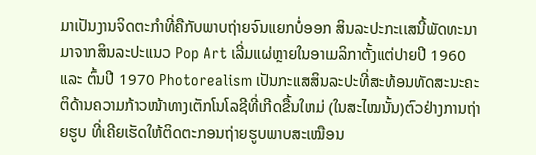ມາເປັນງານຈິດຕະກຳທີ່ຄືກັບພາບຖ່າຍຈົນແຍກບໍ່ອອກ ສິນລະປະກະເເສນີ້ພັດທະນາມາຈາກສິນລະປະແນວ Pop Art ເລີ່ມແຜ່ຫຼາຍໃນອາເມລິກາຕັ້ງແຕ່ປາຍປີ 1960 ແລະ ຕົ້ນປີ 1970 Photorealism ເປັນກະແສສິນລະປະທີ່ສະທ້ອນທັດສະນະຄະຕິດ້ານຄວາມກ້າວໜ້າທາງເຕັກໂນໂລຊີທີ່ເກີດຂື້ນໃຫມ່ (ໃນສະໄໝນັ້ນ)ຕົວຢ່າງການຖ່າຍຮູບ ທີ່ເຄີຍເຮັດໃຫ້ຕິດຕະກອນຖ່າຍຮູບພາບສະເໝືອນ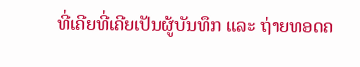ທີ່ເຄີຍທີ່ເຄີຍເປັນຜູ້ບັນທຶກ ແລະ ຖ່າຍທອດຄ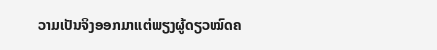ວາມເປັນຈິງອອກມາແຕ່ພຽງຜູ້ດຽວໝົດຄ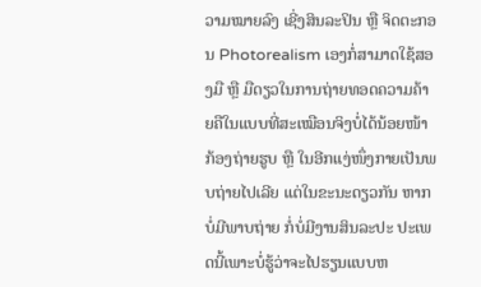ວາມໝາຍລົງ ເຊີ່ງສິນລະປິນ ຫຼື ຈິດຕະກອນ Photorealism ເອງກໍ່ສາມາດໃຊ້ສອງມື ຫຼື ມືດຽວໃນການຖ່າຍທອດຄວາມຄ້າຍຄືໃນແບບທີ່ສະເໝືອນຈິງບໍ່ໄດ້ນ້ອຍໜ້າກ້ອງຖ່າຍຮູບ ຫຼື ໃນອີກແງ່ໜຶ່ງກາຍເປັນພບຖ່າຍໄປເລີຍ ແຕ່ໃນຂະນະດຽວກັນ ຫາກບໍ່ມີພາບຖ່າຍ ກໍ່ບໍ່ມີງານສິນລະປະ ປະເພດນີ້ເພາະບໍ່ຮູ້ວ່າຈະໄປຮຽນແບບຫ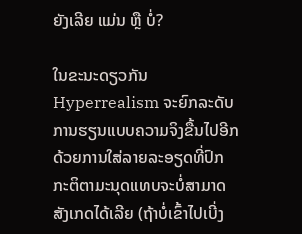ຍັງເລີຍ ແມ່ນ ຫຼື ບໍ່?

ໃນຂະນະດຽວກັນ Hyperrealism ຈະຍົກລະດັບການຮຽນແບບຄວາມຈິງຂື້ນໄປອີກດ້ວຍການໃສ່ລາຍລະອຽດທີ່ປົກກະຕິຕາມະນຸດແທບຈະບໍ່ສາມາດສັງເກດໄດ້ເລີຍ (ຖ້າບໍ່ເຂົ້າໄປເບີ່ງ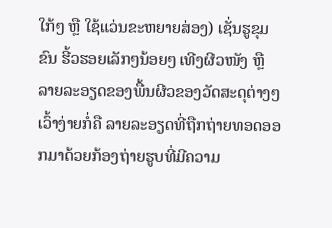ໃກ້ໆ ຫຼື ໃຊ້ແວ່ນຂະຫຍາຍສ່ອງ) ເຊັ່ນຮູຂຸມຂົນ ຮີ້ວຮອຍເລັກໆນ້ອຍໆ ເທີງຜີວໜັງ ຫຼື ລາຍລະອຽດຂອງພື້ນຜີວຂອງວັດສະດຸຕ່າງໆ ເວົ້າງ່າຍກໍ່ຄື ລາຍລະອຽດທີ່ຖືກຖ່າຍທອດອອກມາດ້ວຍກ້ອງຖ່າຍຮູບທີ່ມີຄວາມ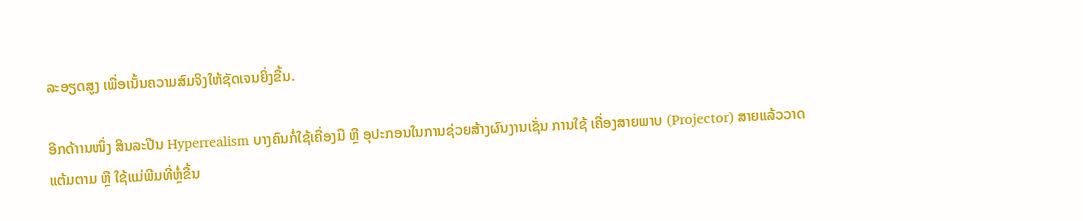ລະອຽດສູງ ເພື່ອເນັ້ນຄວາມສົມຈິງໃຫ້ຊັດເຈນຍິ່ງຂື້ນ.

ອີກດ້າານໜຶ່ງ ສິນລະປີນ Hyperrealism ບາງຄົນກໍ່ໃຊ້ເຄື່ອງມື ຫຼື ອຸປະກອນໃນການຊ່ວຍສ້າງຜົນງານເຊັ່ນ ການໃຊ້ ເຄື່ອງສາຍພາບ (Projector) ສາຍແລ້ວວາດແຕ້ມຕາມ ຫຼື ໃຊ້ແມ່ພີມທີ່ຫຼໍ່ຂື້ນ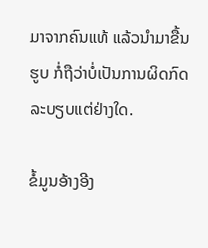ມາຈາກຄົນແທ້ ແລ້ວນຳມາຂື້ນຮູບ ກໍ່ຖືວ່າບໍ່ເປັນການຜິດກົດລະບຽບແຕ່ຢ່າງໃດ.

ຂໍ້ມູນອ້າງອີງ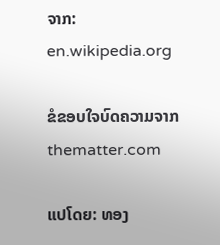ຈາກ: en.wikipedia.org

ຂໍຂອບໃຈບົດຄວາມຈາກ thematter.com

ແປໂດຍ: ທອງ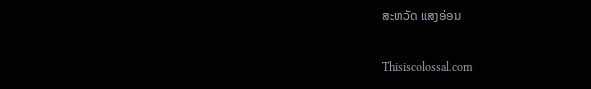ສະຫວັດ ແສງອ່ອນ

Thisiscolossal.com